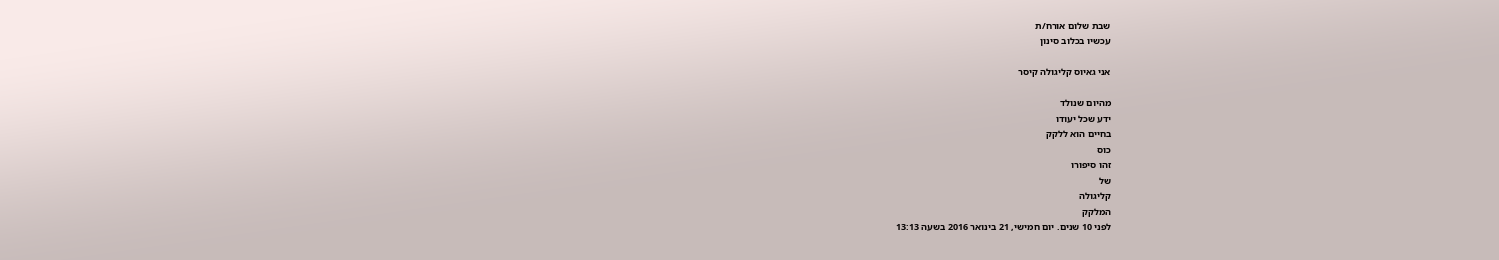שבת שלום אורח/ת
עכשיו בכלוב סינון

אני גאיוס קליגולה קיסר

מהיום שנולד
ידע שכל יעודו
בחיים הוא ללקק
כוס
זהו סיפורו
של
קליגולה
המלקק
לפני 10 שנים. יום חמישי, 21 בינואר 2016 בשעה 13:13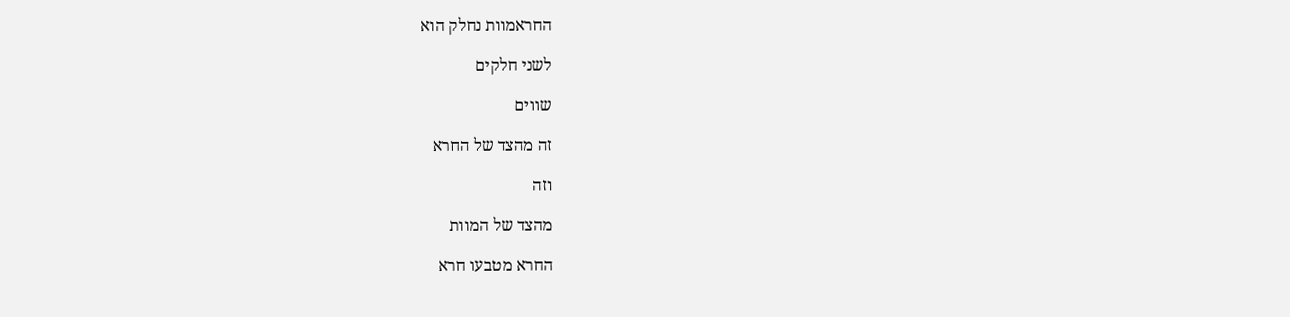החראמוות נחלק הוא

לשני חלקים

שווים

זה מהצד של החרא

וזה

מהצד של המוות

החרא מטבעו חרא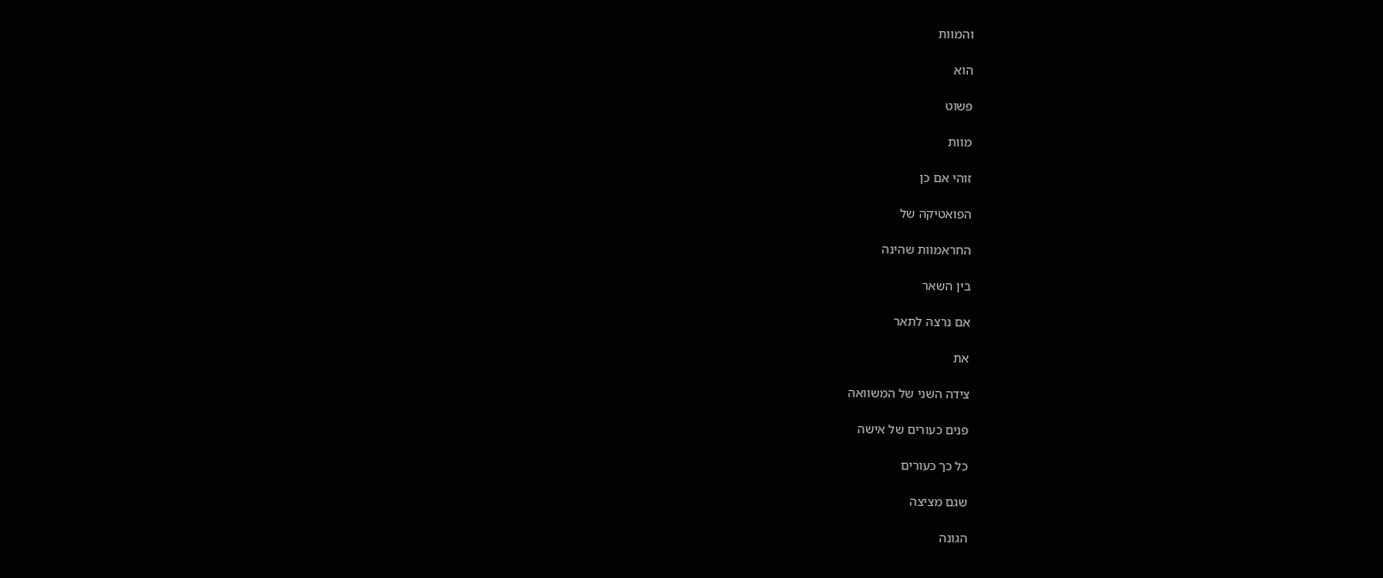והמוות

הוא

פשוט

מוות

זוהי אם כן

הפואטיקה של

החראמוות שהינה

בין השאר

אם נרצה לתאר

את

צידה השני של המשוואה

פנים כעורים של אישה

כל כך כעורים

שגם מציצה

הגונה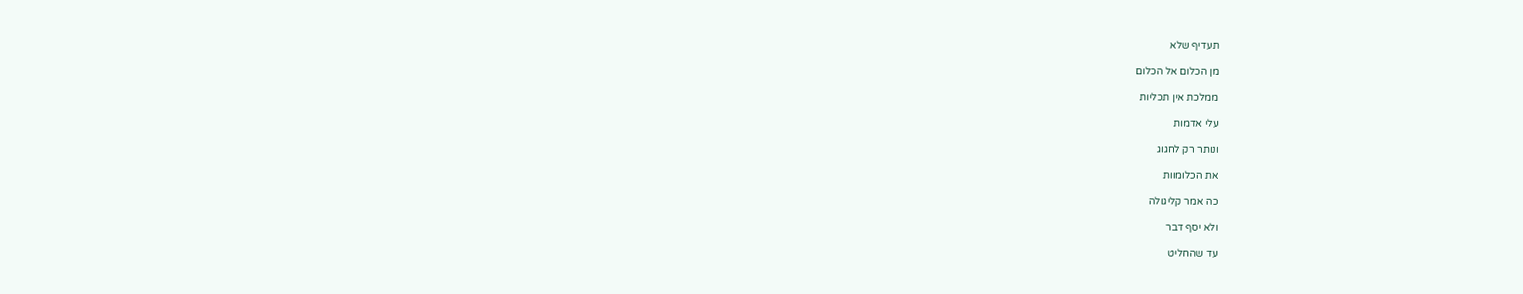תעדיף שלא

מן הכלום אל הכלום

ממלכת אין תכליות

עלי אדמות

ונותר רק לחגוג

את הכלומוות

כה אמר קליגולה

ולא יסף דבר

עד שהחליט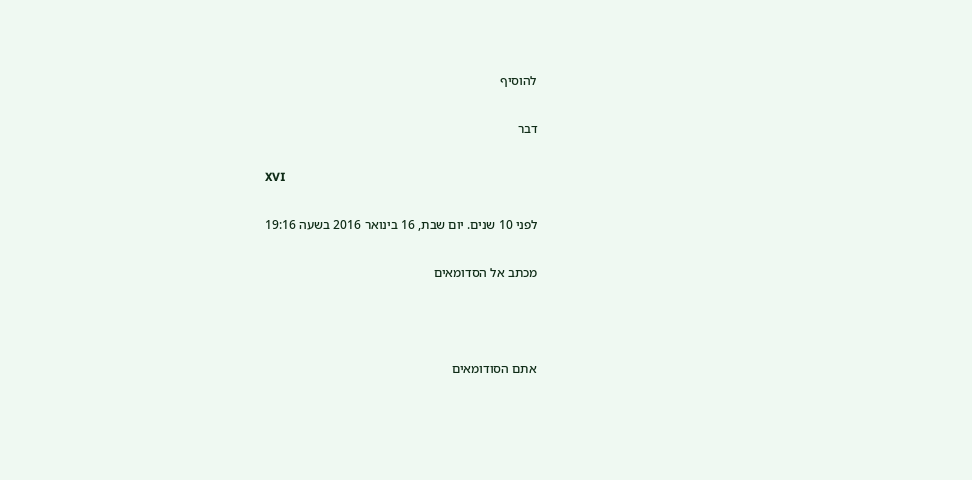להוסיף

דבר

XVI

לפני 10 שנים. יום שבת, 16 בינואר 2016 בשעה 19:16

מכתב אל הסדומאים



אתם הסודומאים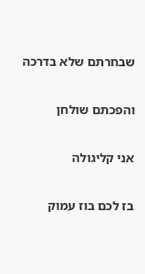שבחרתם שלא בדרכה

והפכתם שולחן

אני קליגולה

בז לכם בוז עמוק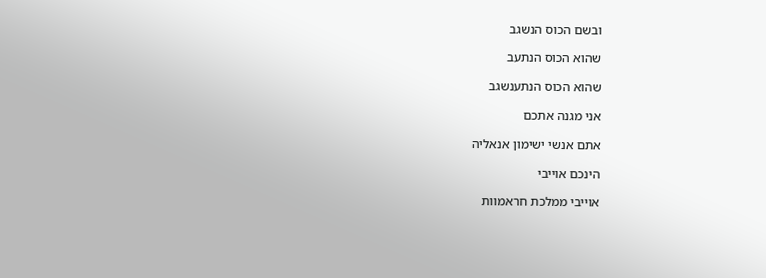ובשם הכוס הנשגב

שהוא הכוס הנתעב

שהוא הכוס הנתענשגב

אני מגנה אתכם

אתם אנשי ישימון אנאליה

הינכם אוייבי

אוייבי ממלכת חראמוות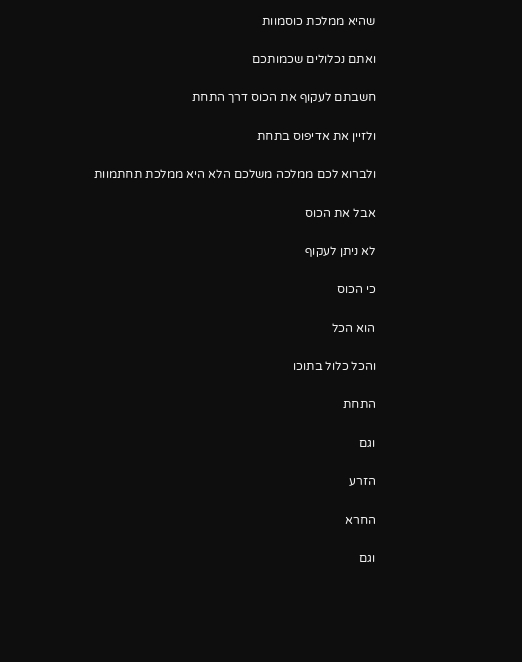שהיא ממלכת כוסמוות

ואתם נכלולים שכמותכם

חשבתם לעקוף את הכוס דרך התחת

ולזיין את אדיפוס בתחת

ולברוא לכם ממלכה משלכם הלא היא ממלכת תחתמוות

אבל את הכוס

לא ניתן לעקוף

כי הכוס

הוא הכל

והכל כלול בתוכו

התחת

וגם

הזרע

החרא

וגם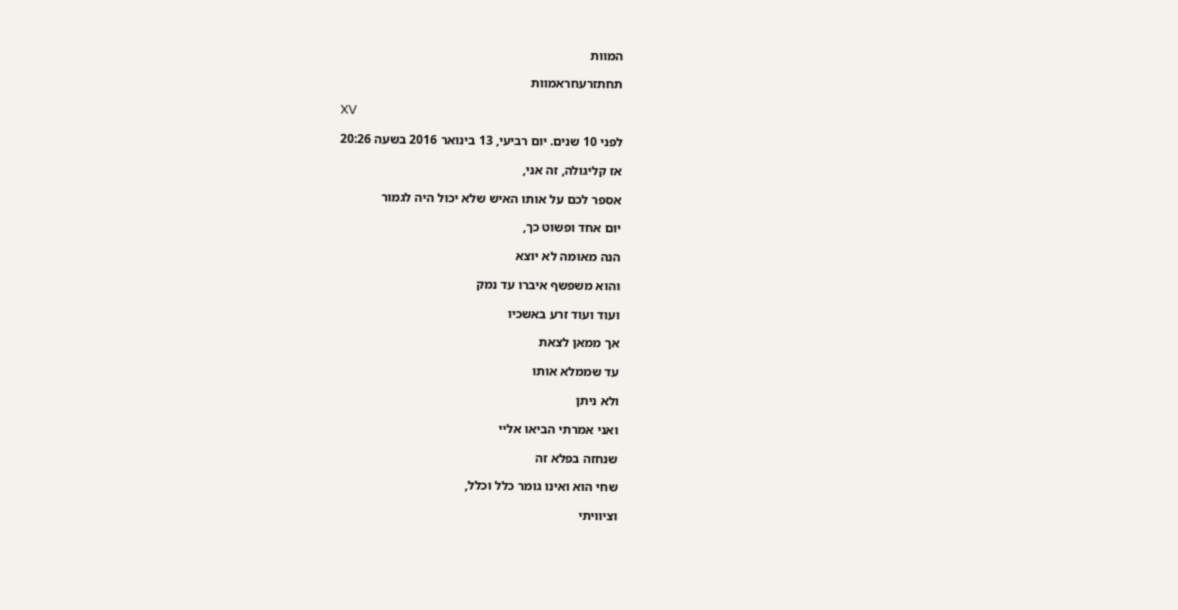המוות

תחתזרעחראמוות

XV

לפני 10 שנים. יום רביעי, 13 בינואר 2016 בשעה 20:26

אז קליגולה, זה אני,

אספר לכם על אותו האיש שלא יכול היה לגמור

יום אחד ופשוט כך,

הנה מאומה לא יוצא

והוא משפשף איברו עד נמק

ועוד ועוד זרע באשכיו

אך ממאן לצאת

עד שממלא אותו

ולא ניתן

ואני אמרתי הביאו אליי

שנחזה בפלא זה

שחי הוא ואינו גומר כלל וכלל,

וציוויתי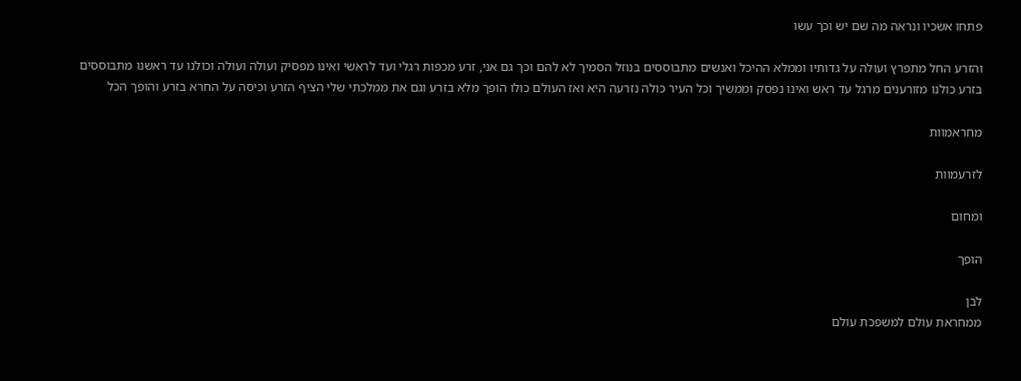פתחו אשכיו ונראה מה שם יש וכך עשו

והזרע החל מתפרץ ועולה על גדותיו וממלא ההיכל ואנשים מתבוססים בנוזל הסמיך לא להם וכך גם אני, זרע מכפות רגלי ועד לראשי ואינו מפסיק ועולה ועולה וכולנו עד ראשנו מתבוססים בזרע כולנו מזורענים מרגל עד ראש ואינו נפסק וממשיך וכל העיר כולה נזרעה היא ואז העולם כולו הופך מלא בזרע וגם את ממלכתי שלי הציף הזרע וכיסה על החרא בזרע והופך הכל

מחראמוות

לזרעמוות

ומחום

הופך

לבן
ממחראת עולם למשפכת עולם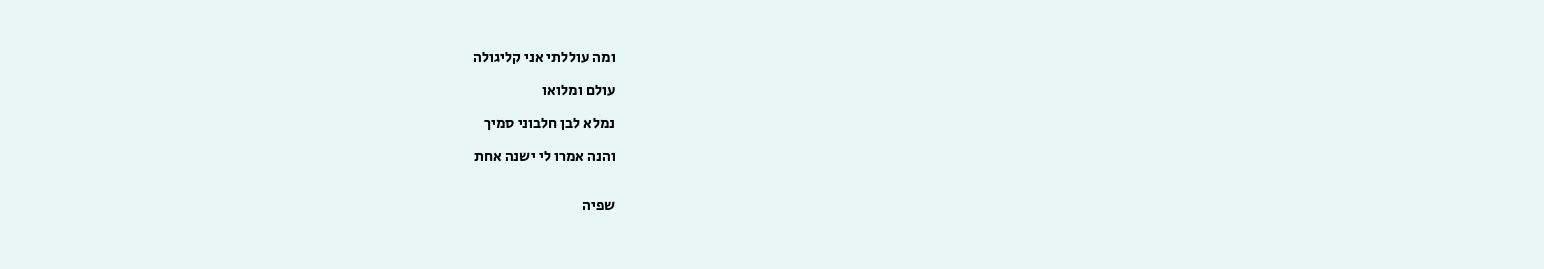ומה עוללתי אני קליגולה

עולם ומלואו

נמלא לבן חלבוני סמיך

והנה אמרו לי ישנה אחת


שפיה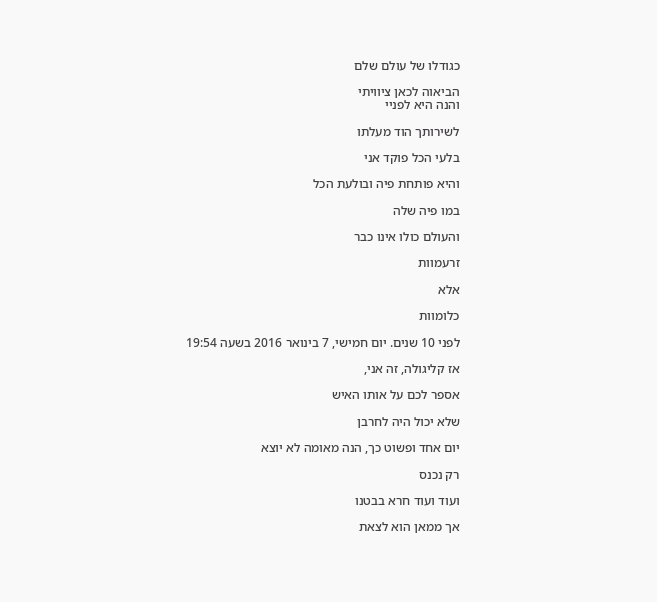כגודלו של עולם שלם

הביאוה לכאן ציוויתי
והנה היא לפניי

לשירותך הוד מעלתו

בלעי הכל פוקד אני

והיא פותחת פיה ובולעת הכל

במו פיה שלה

והעולם כולו אינו כבר

זרעמוות

אלא

כלומוות

לפני 10 שנים. יום חמישי, 7 בינואר 2016 בשעה 19:54

אז קליגולה, זה אני,

אספר לכם על אותו האיש

שלא יכול היה לחרבן

יום אחד ופשוט כך, הנה מאומה לא יוצא

רק נכנס

ועוד ועוד חרא בבטנו

אך ממאן הוא לצאת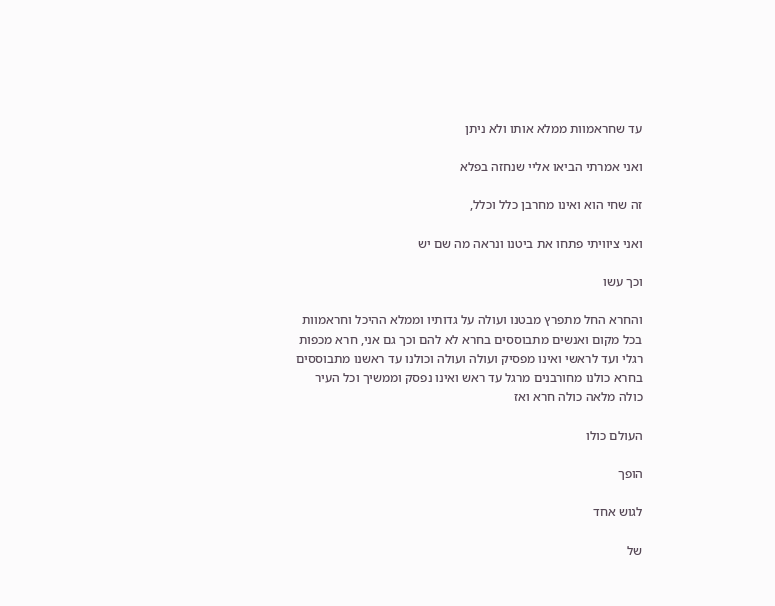עד שחראמוות ממלא אותו ולא ניתן

ואני אמרתי הביאו אליי שנחזה בפלא

זה שחי הוא ואינו מחרבן כלל וכלל,

ואני ציוויתי פתחו את ביטנו ונראה מה שם יש

וכך עשו

והחרא החל מתפרץ מבטנו ועולה על גדותיו וממלא ההיכל וחראמוות בכל מקום ואנשים מתבוססים בחרא לא להם וכך גם אני, חרא מכפות רגלי ועד לראשי ואינו מפסיק ועולה ועולה וכולנו עד ראשנו מתבוססים בחרא כולנו מחורבנים מרגל עד ראש ואינו נפסק וממשיך וכל העיר כולה מלאה כולה חרא ואז

העולם כולו

הופך

לגוש אחד

של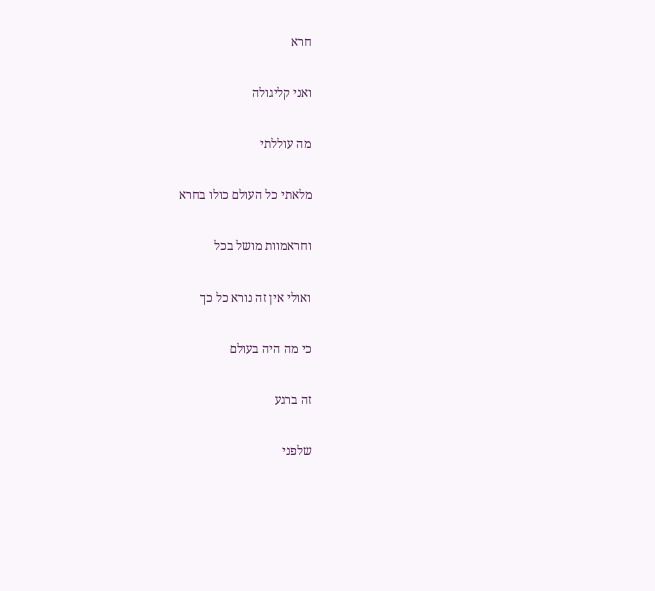חרא

ואני קליגולה

מה עוללתי

מלאתי כל העולם כולו בחרא

וחראמוות מושל בכל

ואולי אין זה נורא כל כך

כי מה היה בעולם

זה ברגע

שלפני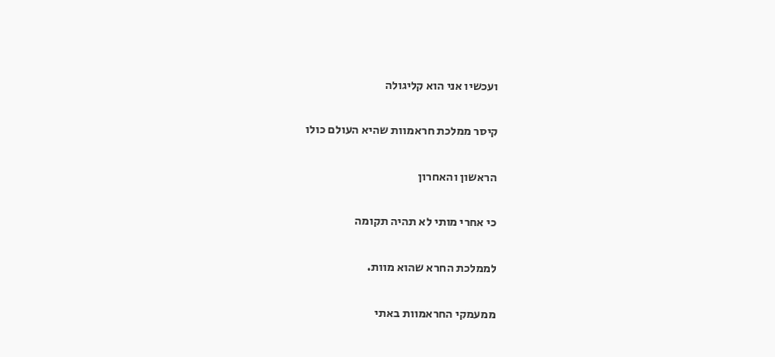ועכשיו אני הוא קליגולה

קיסר ממלכת חראמוות שהיא העולם כולו

הראשון והאחרון

כי אחרי מותי לא תהיה תקומה

לממלכת החרא שהוא מוות.

ממעמקי החראמוות באתי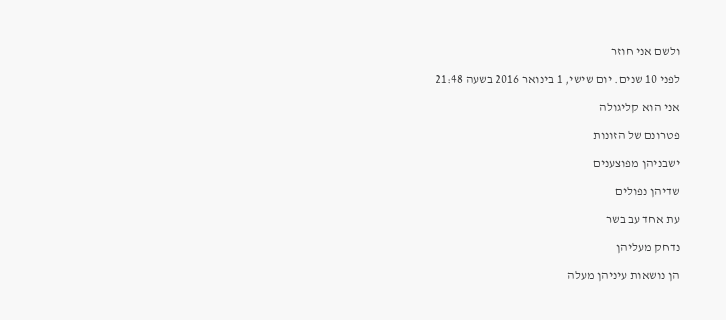ולשם אני חוזר

לפני 10 שנים. יום שישי, 1 בינואר 2016 בשעה 21:48

אני הוא קליגולה

פטרונם של הזונות

ישבניהן מפוצענים

שדיהן נפולים

עת אחד עב בשר

נדחק מעליהן

הן נושאות עיניהן מעלה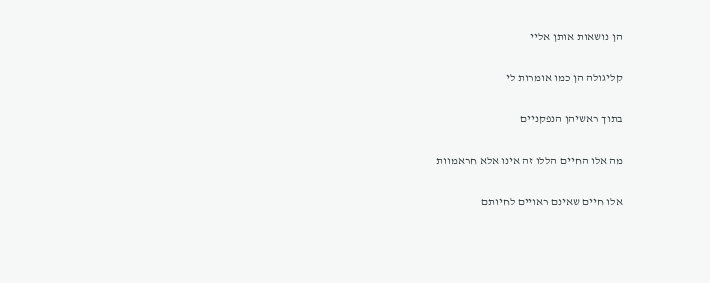הן נושאות אותן אליי

קליגולה הן כמו אומרות לי

בתוך ראשיהן הנפקניים

מה אלו החיים הללו זה אינו אלא חראמוות

אלו חיים שאינם ראויים לחיותם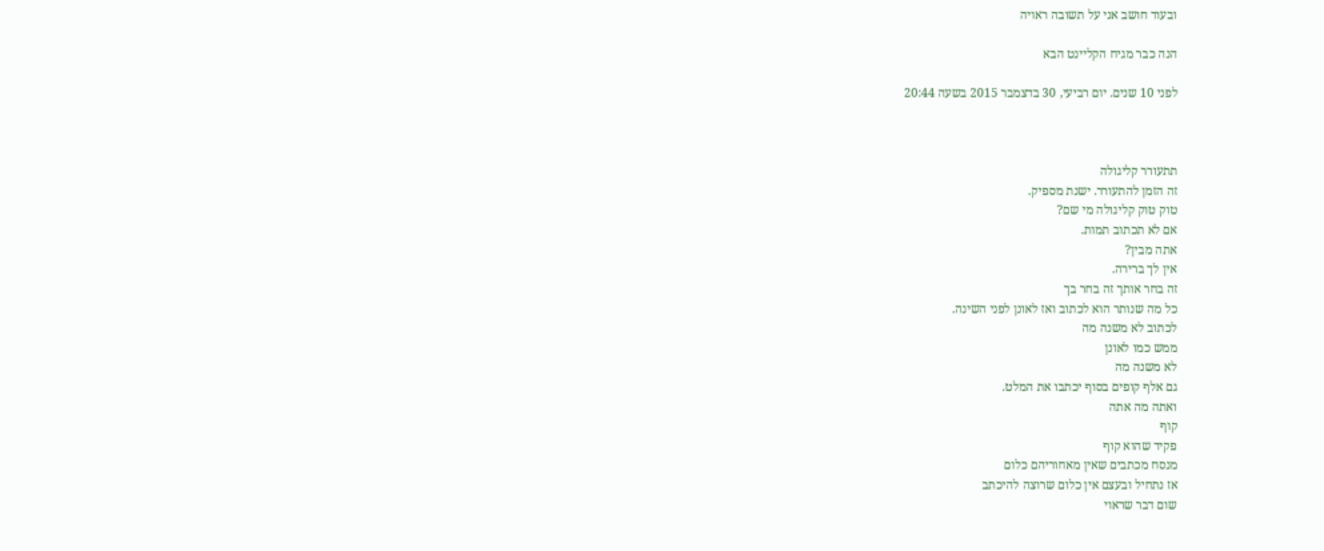ובעוד חושב אני על תשובה ראויה

הנה כבר מגיח הקליינט הבא

לפני 10 שנים. יום רביעי, 30 בדצמבר 2015 בשעה 20:44



תתעורר קליגולה
זה הזמן להתעורר. ישנת מספיק.
טוק טוק קליגולה מי שם?
אם לא תכתוב תמות.
אתה מבין?
אין לך ברירה.
זה בחר אותך זה בחר בך
כל מה שנותר הוא לכתוב ואז לאונן לפני השינה.
לכתוב לא משנה מה
ממש כמו לאונן
לא משנה מה
גם אלף קופים בסוף יכתבו את המלט.
ואתה מה אתה
קוף
פקיד שהוא קוף
מנסח מכתבים שאין מאחוריהם כלום
אז נתחיל ובעצם אין כלום שרוצה להיכתב
שום דבר שראוי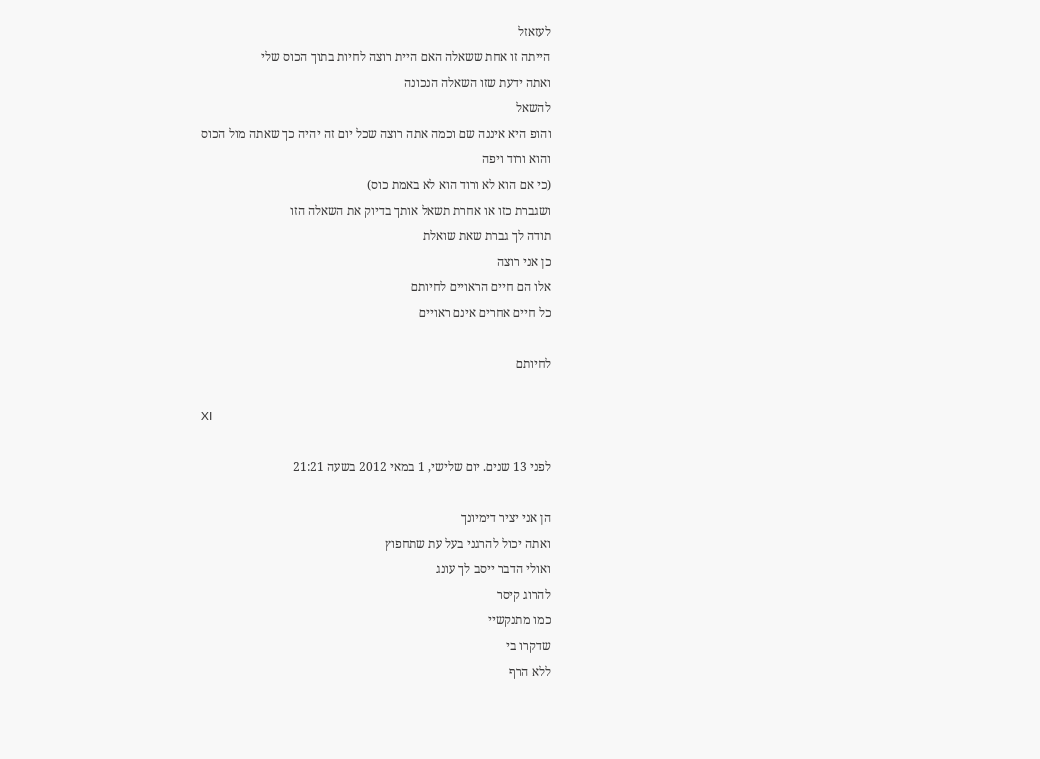לעזאזל
הייתה זו אחת ששאלה האם היית רוצה לחיות בתוך הכוס שלי
ואתה ידעת שזו השאלה הנכונה
להשאל
והופ היא איננה שם וכמה אתה רוצה שכל יום זה יהיה כך שאתה מול הכוס
והוא ורוד ויפה
(כי אם הוא לא ורוד הוא לא באמת כוס)
ושגברת כזו או אחרת תשאל אותך בדיוק את השאלה הזו
תודה לך גברת שאת שואלת
כן אני רוצה
אלו הם חיים הראויים לחיותם
כל חיים אחרים אינם ראויים

לחיותם

XI

לפני 13 שנים. יום שלישי, 1 במאי 2012 בשעה 21:21

הן אני יציר דימיונך
ואתה יכול להרגני בעל עת שתחפוץ
ואולי הדבר ייסב לך עונג
להרוג קיסר
כמו מתנקשיי
שדקרו בי
ללא הרף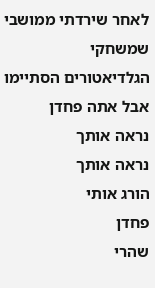לאחר שירדתי ממושבי שמשחקי הגלדיאטורים הסתיימו
אבל אתה פחדן
נראה אותך
נראה אותך
הורג אותי
פחדן
שהרי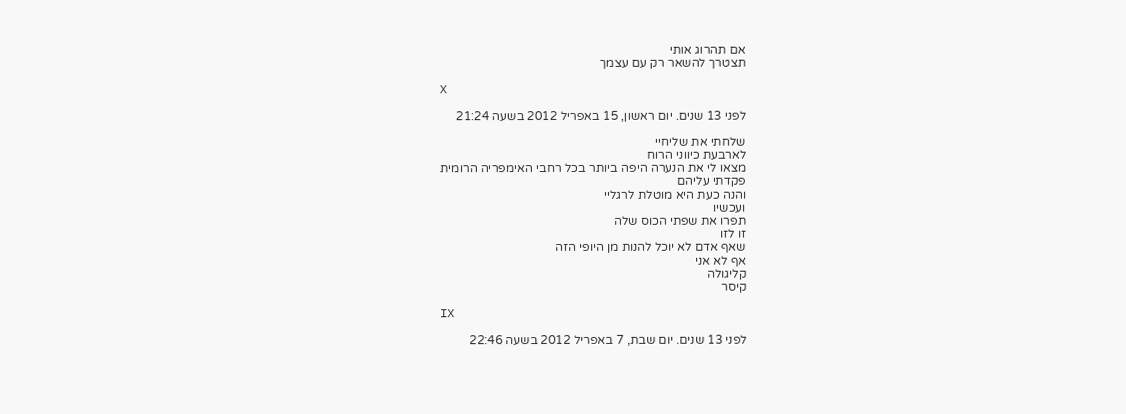אם תהרוג אותי
תצטרך להשאר רק עם עצמך

X

לפני 13 שנים. יום ראשון, 15 באפריל 2012 בשעה 21:24

שלחתי את שליחיי
לארבעת כיווני הרוח
מצאו לי את הנערה היפה ביותר בכל רחבי האימפריה הרומית
פקדתי עליהם
והנה כעת היא מוטלת לרגליי
ועכשיו
תפרו את שפתי הכוס שלה
זו לזו
שאף אדם לא יוכל להנות מן היופי הזה
אף לא אני
קליגולה
קיסר

IX

לפני 13 שנים. יום שבת, 7 באפריל 2012 בשעה 22:46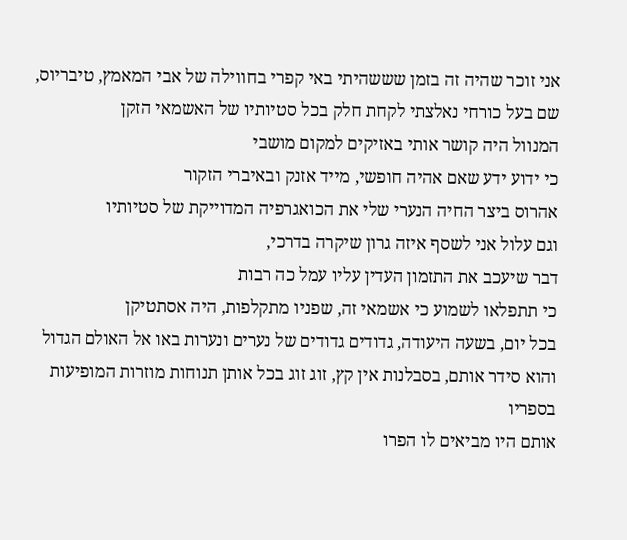אני זוכר שהיה זה בזמן שששהיתי באי קפרי בחווילה של אבי המאמץ, טיבריוס,
שם בעל כורחי נאלצתי לקחת חלק בכל סטיותיו של האשמאי הזקן
המנוול היה קושר אותי באזיקים למקום מושבי
כי ידוע ידע שאם אהיה חופשי, מייד אזנק ובאיברי הזקור
אהרוס ביצר החיה הנערי שלי את הכואגרפיה המדוייקת של סטיותיו
וגם עלול אני לשסף איזה גרון שיקרה בדרכי,
דבר שיעכב את התזמון העדין עליו עמל כה רבות
כי תתפלאו לשמוע כי אשמאי זה, שפניו מתקלפות, היה אסתטיקן
בכל יום, בשעה היעודה, גדודים גדודים של נערים ונערות באו אל האולם הגדול
והוא סידר אותם, בסבלנות אין קץ, זוג זוג בכל אותן תנוחות מוזרות המופיעות בספריו
אותם היו מביאים לו הפרו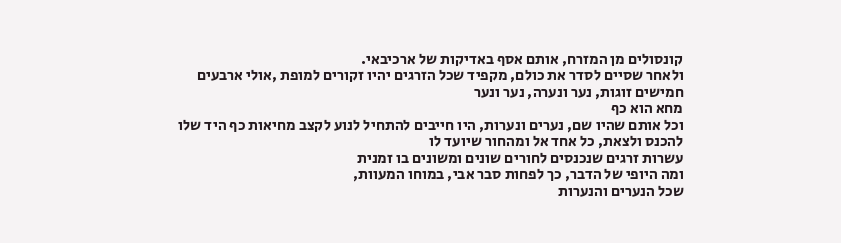קונסולים מן המזרח, אותם אסף באדיקות של ארכיבאי.
ולאחר שסיים לסדר את כולם, מקפיד שכל הזרגים יהיו זקורים למופת ,אולי ארבעים חמישים זוגות, נער ונערה, נער ונער
מחא הוא כף
וכל אותם שהיו שם, נערים ונערות, היו חייבים להתחיל לנוע לקצב מחיאות כף היד שלו
להכנס ולצאת, כל אחד אל ומהחור שיועד לו
עשרות זרגים שנכנסים לחורים שונים ומשונים בו זמנית
ומה היופי של הדבר, כך לפחות סבר אבי, במוחו המעוות,
שכל הנערים והנערות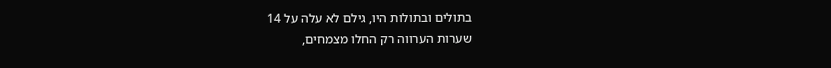בתולים ובתולות היו, גילם לא עלה על 14
שערות הערווה רק החלו מצמחים,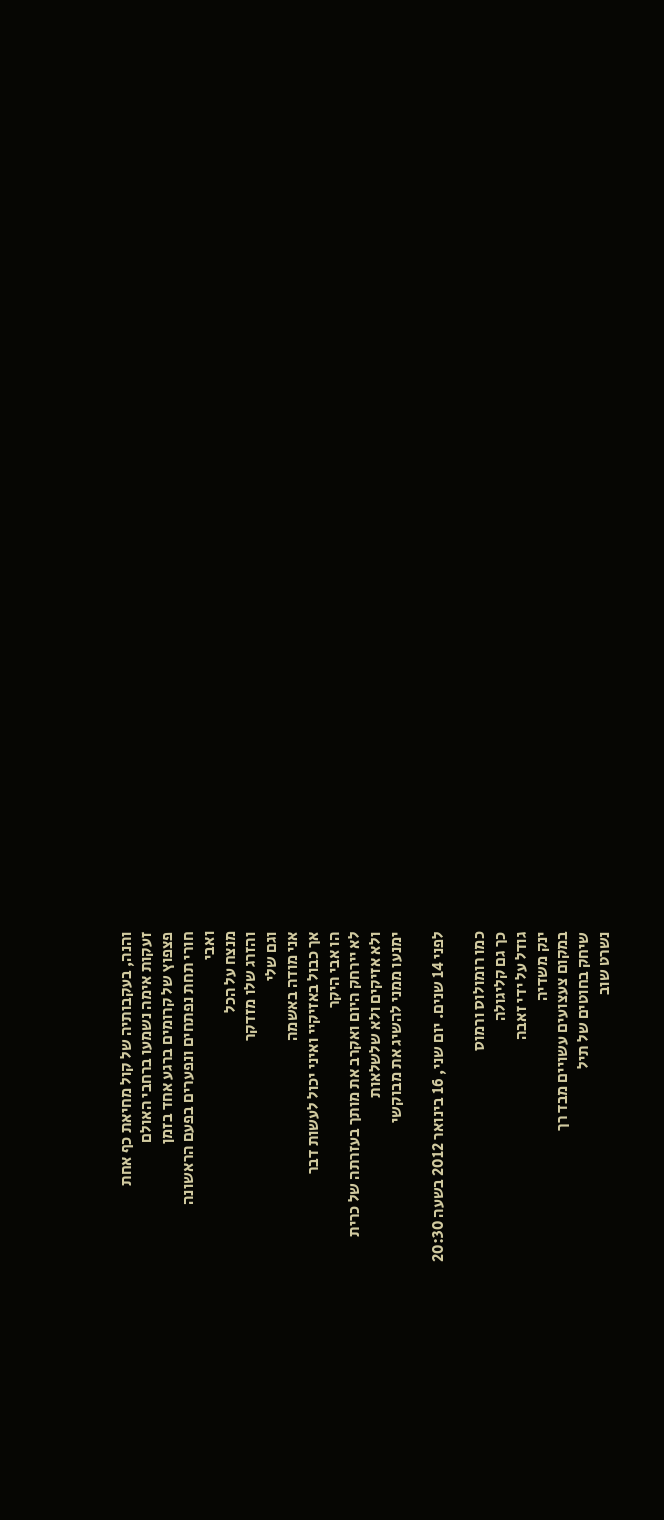והנה, בעקבותיה של קול מחיאת כף אחת
זעקות אימה נשמעו ברחבי האולם
פצפוץ של קרומים ברגע אחד בזמן
חורי תחת נפתחים ונפערים בפעם הראשונה
ואבי
מנצח על הכל
והזרג שלו מזדקר
וגם שלי
אני מודה באשמה
אך כבול באזיקיי ואיני יכול לעשות דבר
הו אבי היקר
לא יירחק היום ואקרב את מותך בעזרתה של כרית
ולא אזיקים ולא שלשלאות
ימנעו ממני להשיג את מבוקשי

לפני 14 שנים. יום שני, 16 בינואר 2012 בשעה 20:30

כמו רומולוס ורמוס
כך גם קליגולה
גודל על ידי זאבה
ינק משדיה
במקום צעצועים עשויים מבד רך
שיחק בחוטים של תיל
נשרט שוב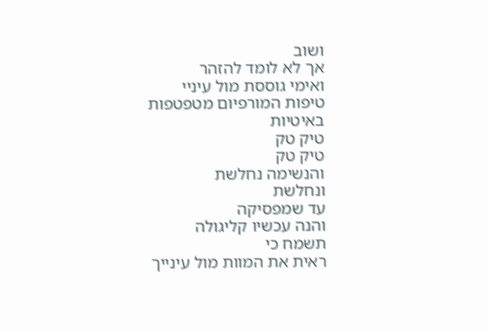ושוב
אך לא לומד להזהר
ואימי גוססת מול עיניי
טיפות המורפיום מטפטפות
באיטיות
טיק טק
טיק טק
והנשימה נחלשת
ונחלשת
עד שמפסיקה
והנה עכשיו קליגולה
תשמח כי
ראית את המוות מול עינייך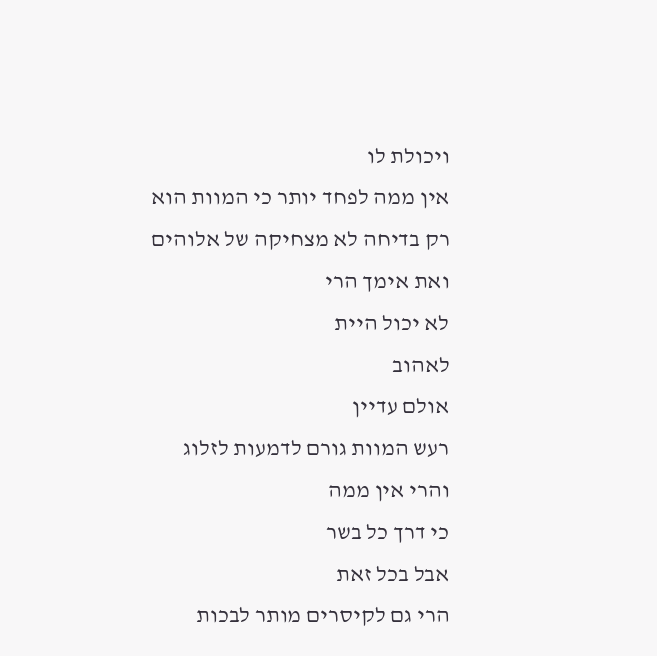ויכולת לו
אין ממה לפחד יותר כי המוות הוא
רק בדיחה לא מצחיקה של אלוהים
ואת אימך הרי
לא יכול היית
לאהוב
אולם עדיין
רעש המוות גורם לדמעות לזלוג
והרי אין ממה
כי דרך כל בשר
אבל בכל זאת
הרי גם לקיסרים מותר לבכות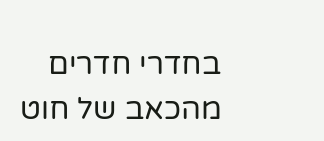בחדרי חדרים
מהכאב של חוט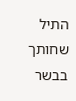התיל שחותך בבשר